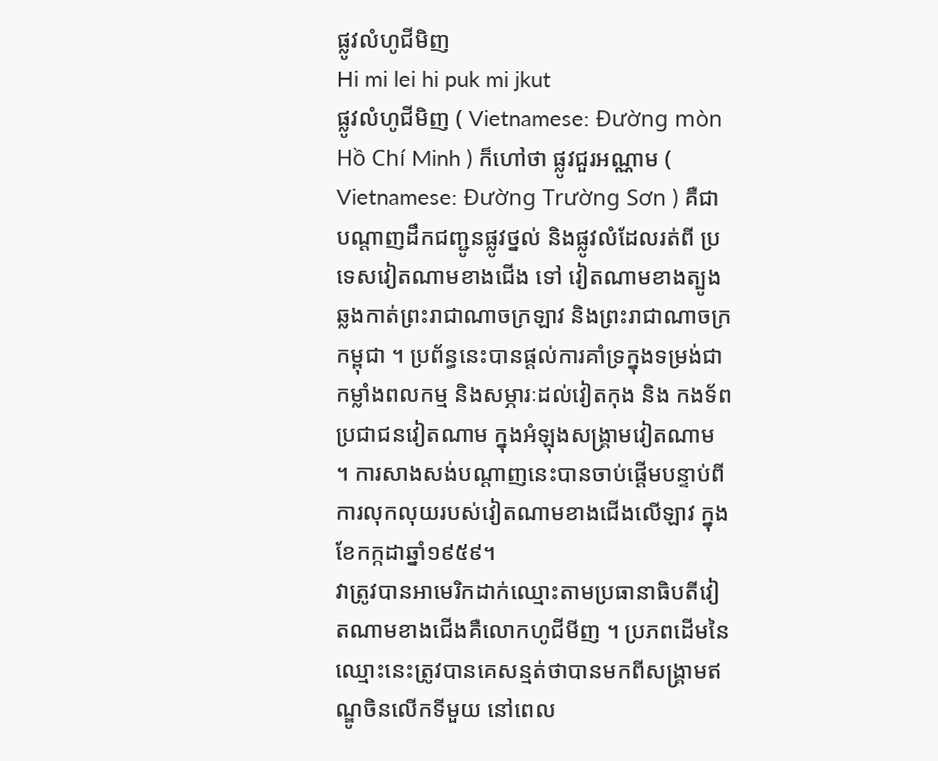ផ្លូវលំហូជីមិញ
Hi mi lei hi puk mi jkut
ផ្លូវលំហូជីមិញ ( Vietnamese: Đường mòn Hồ Chí Minh ) ក៏ហៅថា ផ្លូវជួរអណ្ណាម ( Vietnamese: Đường Trường Sơn ) គឺជាបណ្តាញដឹកជញ្ជូនផ្លូវថ្នល់ និងផ្លូវលំដែលរត់ពី ប្រទេសវៀតណាមខាងជើង ទៅ វៀតណាមខាងត្បូង ឆ្លងកាត់ព្រះរាជាណាចក្រឡាវ និងព្រះរាជាណាចក្រកម្ពុជា ។ ប្រព័ន្ធនេះបានផ្តល់ការគាំទ្រក្នុងទម្រង់ជាកម្លាំងពលកម្ម និងសម្ភារៈដល់វៀតកុង និង កងទ័ពប្រជាជនវៀតណាម ក្នុងអំឡុងសង្គ្រាមវៀតណាម ។ ការសាងសង់បណ្តាញនេះបានចាប់ផ្តើមបន្ទាប់ពីការលុកលុយរបស់វៀតណាមខាងជើងលើឡាវ ក្នុងខែកក្កដាឆ្នាំ១៩៥៩។
វាត្រូវបានអាមេរិកដាក់ឈ្មោះតាមប្រធានាធិបតីវៀតណាមខាងជើងគឺលោកហូជីមីញ ។ ប្រភពដើមនៃឈ្មោះនេះត្រូវបានគេសន្មត់ថាបានមកពីសង្គ្រាមឥណ្ឌូចិនលើកទីមួយ នៅពេល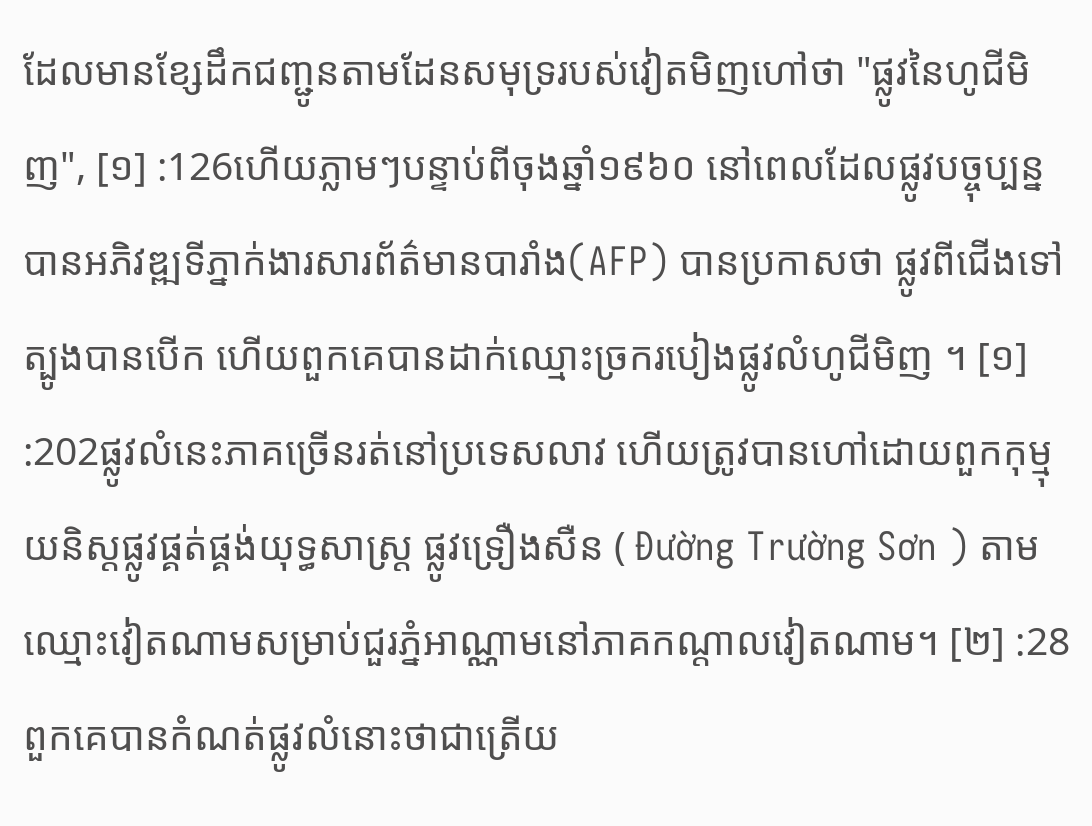ដែលមានខ្សែដឹកជញ្ជូនតាមដែនសមុទ្ររបស់វៀតមិញហៅថា "ផ្លូវនៃហូជីមិញ", [១] :126ហើយភ្លាមៗបន្ទាប់ពីចុងឆ្នាំ១៩៦០ នៅពេលដែលផ្លូវបច្ចុប្បន្នបានអភិវឌ្ឍទីភ្នាក់ងារសារព័ត៌មានបារាំង(AFP) បានប្រកាសថា ផ្លូវពីជើងទៅត្បូងបានបើក ហើយពួកគេបានដាក់ឈ្មោះច្រករបៀងផ្លូវលំហូជីមិញ ។ [១] :202ផ្លូវលំនេះភាគច្រើនរត់នៅប្រទេសលាវ ហើយត្រូវបានហៅដោយពួកកុម្មុយនិស្តផ្លូវផ្គត់ផ្គង់យុទ្ធសាស្ត្រ ផ្លូវទ្រឿងសឺន ( Đường Trường Sơn ) តាមឈ្មោះវៀតណាមសម្រាប់ជួរភ្នំអាណ្ណាមនៅភាគកណ្តាលវៀតណាម។ [២] :28ពួកគេបានកំណត់ផ្លូវលំនោះថាជាត្រើយ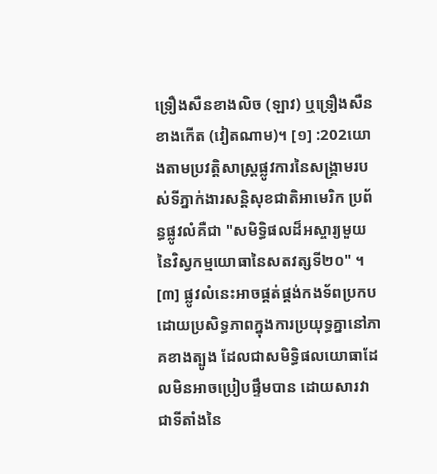ទ្រឿងសឺនខាងលិច (ឡាវ) ឬទ្រឿងសឺនខាងកើត (វៀតណាម)។ [១] :202យោងតាមប្រវត្តិសាស្ត្រផ្លូវការនៃសង្គ្រាមរបស់ទីភ្នាក់ងារសន្តិសុខជាតិអាមេរិក ប្រព័ន្ធផ្លូវលំគឺជា "សមិទ្ធិផលដ៏អស្ចារ្យមួយនៃវិស្វកម្មយោធានៃសតវត្សទី២០" ។ [៣] ផ្លូវលំនេះអាចផ្គត់ផ្គង់កងទ័ពប្រកបដោយប្រសិទ្ធភាពក្នុងការប្រយុទ្ធគ្នានៅភាគខាងត្បូង ដែលជាសមិទ្ធិផលយោធាដែលមិនអាចប្រៀបផ្ទឹមបាន ដោយសារវាជាទីតាំងនៃ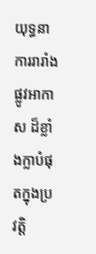យុទ្ធនាការរារាំងផ្លូវអាកាស ដ៏ខ្លាំងក្លាបំផុតក្នុងប្រវត្តិ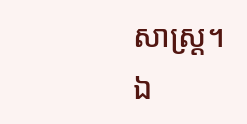សាស្ត្រ។
ឯ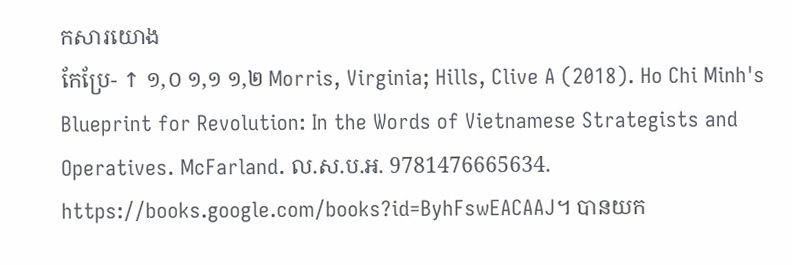កសារយោង
កែប្រែ- ↑ ១,០ ១,១ ១,២ Morris, Virginia; Hills, Clive A (2018). Ho Chi Minh's Blueprint for Revolution: In the Words of Vietnamese Strategists and Operatives. McFarland. ល.ស.ប.អ. 9781476665634. https://books.google.com/books?id=ByhFswEACAAJ។ បានយក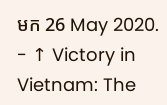មក 26 May 2020.
- ↑ Victory in Vietnam: The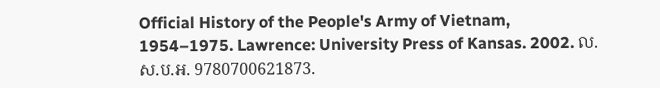Official History of the People's Army of Vietnam, 1954–1975. Lawrence: University Press of Kansas. 2002. ល.ស.ប.អ. 9780700621873.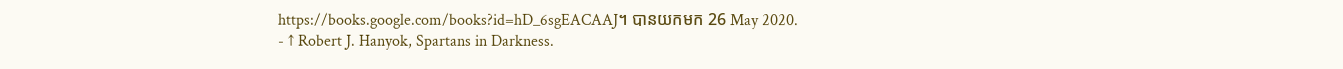https://books.google.com/books?id=hD_6sgEACAAJ។ បានយកមក 26 May 2020.
- ↑ Robert J. Hanyok, Spartans in Darkness.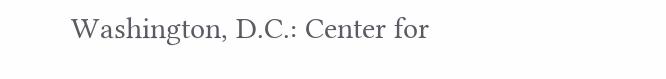Washington, D.C.: Center for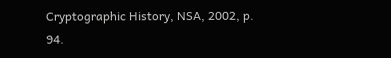Cryptographic History, NSA, 2002, p. 94.